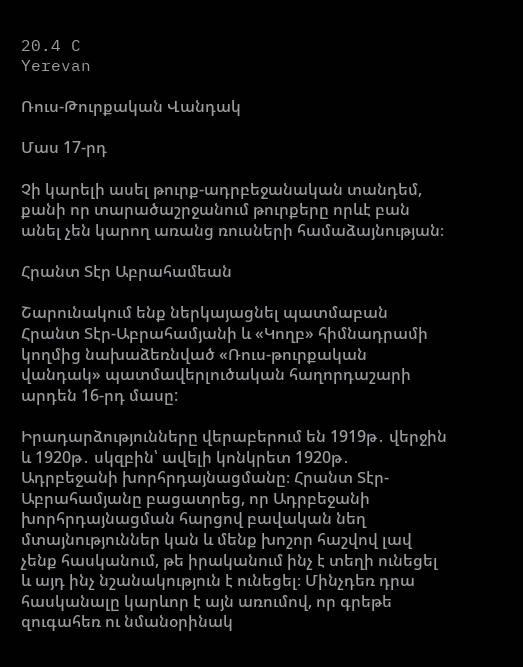20.4 C
Yerevan

Ռուս-Թուրքական Վանդակ

Մաս 17-րդ

Չի կարելի ասել թուրք-ադրբեջանական տանդեմ, քանի որ տարածաշրջանում թուրքերը որևէ բան անել չեն կարող առանց ռուսների համաձայնության։

Հրանտ Տէր Աբրահամեան

Շարունակում ենք ներկայացնել պատմաբան Հրանտ Տէր-Աբրահամյանի և «Կողբ» հիմնադրամի կողմից նախաձեռնված «Ռուս-թուրքական վանդակ» պատմավերլուծական հաղորդաշարի արդեն 16-րդ մասը:

Իրադարձությունները վերաբերում են 1919թ․ վերջին և 1920թ․ սկզբին՝ ավելի կոնկրետ 1920թ․ Ադրբեջանի խորհրդայնացմանը։ Հրանտ Տէր-Աբրահամյանը բացատրեց, որ Ադրբեջանի խորհրդայնացման հարցով բավական նեղ մտայնություններ կան և մենք խոշոր հաշվով լավ չենք հասկանում, թե իրականում ինչ է տեղի ունեցել և այդ ինչ նշանակություն է ունեցել։ Մինչդեռ դրա հասկանալը կարևոր է այն առումով, որ գրեթե զուգահեռ ու նմանօրինակ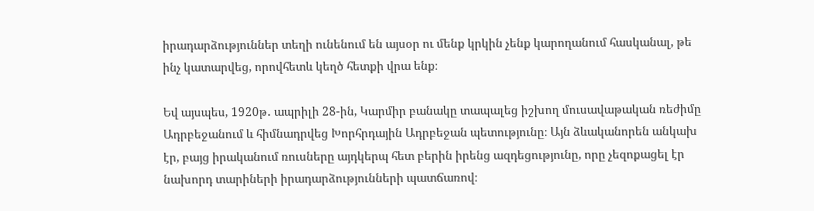իրադարձություններ տեղի ունենում են այսօր ու մենք կրկին չենք կարողանում հասկանալ, թե ինչ կատարվեց, որովհետև կեղծ հետքի վրա ենք։

Եվ այսպես, 1920թ․ ապրիլի 28-ին, Կարմիր բանակը տապալեց իշխող մուսավաթական ռեժիմը Ադրբեջանում և հիմնադրվեց Խորհրդային Ադրբեջան պետությունը։ Այն ձևականորեն անկախ էր, բայց իրականում ռուսները այդկերպ հետ բերին իրենց ազդեցությունը, որը չեզոքացել էր նախորդ տարիների իրադարձությունների պատճառով։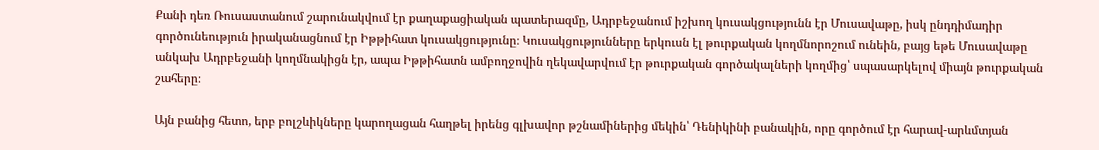Քանի դեռ Ռուսաստանում շարունակվում էր քաղաքացիական պատերազմը, Ադրբեջանում իշխող կուսակցությունն էր Մուսավաթը, իսկ ընդդիմադիր գործունեություն իրականացնում էր Իթթիհատ կուսակցությունը։ Կուսակցությունները երկուսն էլ թուրքական կողմնորոշում ունեին, բայց եթե Մուսավաթը անկախ Ադրբեջանի կողմնակիցն էր, ապա Իթթիհատն ամբողջովին ղեկավարվում էր թուրքական գործակալների կողմից՝ սպասարկելով միայն թուրքական շահերը։

Այն բանից հետո, երբ բոլշևիկները կարողացան հաղթել իրենց գլխավոր թշնամիներից մեկին՝ Դենիկինի բանակին, որը գործում էր հարավ-արևմտյան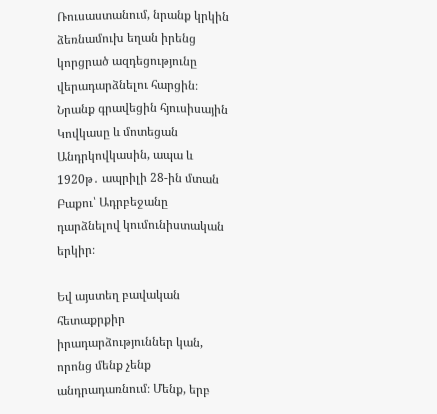Ռուսաստանում, նրանք կրկին ձեռնամուխ եղան իրենց կորցրած ազդեցությունը վերադարձնելու հարցին։ Նրանք գրավեցին հյուսիսային Կովկասը և մոտեցան Անդրկովկասին, ապա և 1920թ․ ապրիլի 28-ին մտան Բաքու՝ Ադրբեջանը դարձնելով կումունիստական երկիր։

Եվ այստեղ բավական հետաքրքիր իրադարձություններ կան, որոնց մենք չենք անդրադառնում։ Մենք, երբ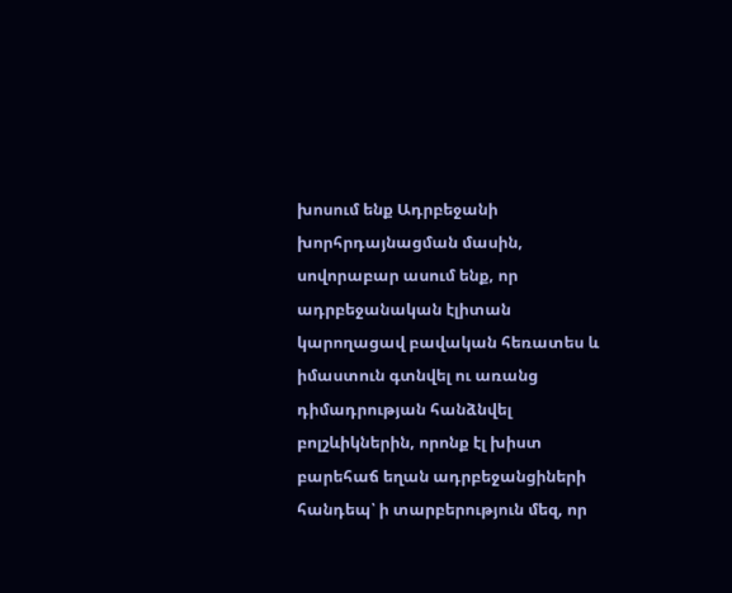խոսում ենք Ադրբեջանի խորհրդայնացման մասին, սովորաբար ասում ենք, որ ադրբեջանական էլիտան կարողացավ բավական հեռատես և իմաստուն գտնվել ու առանց դիմադրության հանձնվել բոլշևիկներին, որոնք էլ խիստ բարեհաճ եղան ադրբեջանցիների հանդեպ՝ ի տարբերություն մեզ, որ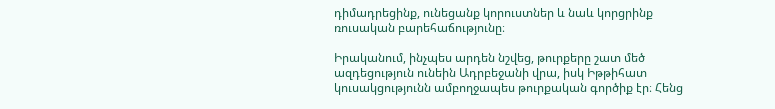դիմադրեցինք, ունեցանք կորուստներ և նաև կորցրինք ռուսական բարեհաճությունը։

Իրականում, ինչպես արդեն նշվեց, թուրքերը շատ մեծ ազդեցություն ունեին Ադրբեջանի վրա, իսկ Իթթիհատ կուսակցությունն ամբողջապես թուրքական գործիք էր։ Հենց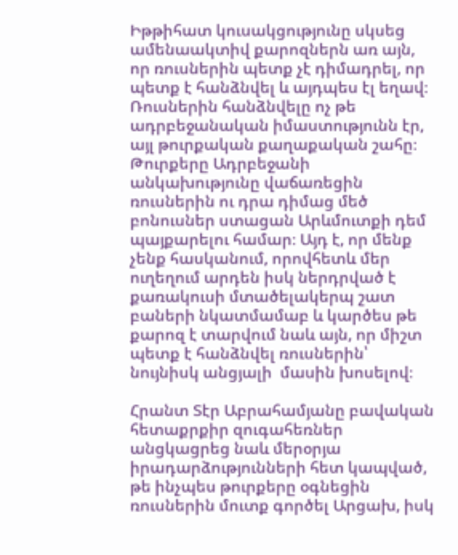Իթթիհատ կուսակցությունը սկսեց ամենաակտիվ քարոզներն առ այն, որ ռուսներին պետք չէ դիմադրել, որ պետք է հանձնվել և այդպես էլ եղավ։ Ռուսներին հանձնվելը ոչ թե ադրբեջանական իմաստությունն էր, այլ թուրքական քաղաքական շահը։ Թուրքերը Ադրբեջանի անկախությունը վաճառեցին ռուսներին ու դրա դիմաց մեծ բոնուսներ ստացան Արևմուտքի դեմ պայքարելու համար։ Այդ է, որ մենք չենք հասկանում, որովհետև մեր ուղեղում արդեն իսկ ներդրված է քառակուսի մտածելակերպ շատ բաների նկատմամաբ և կարծես թե քարոզ է տարվում նաև այն, որ միշտ պետք է հանձնվել ռուսներին՝ նույնիսկ անցյալի  մասին խոսելով։

Հրանտ Տէր Աբրահամյանը բավական հետաքրքիր զուգահեռներ անցկացրեց նաև մերօրյա իրադարձությունների հետ կապված, թե ինչպես թուրքերը օգնեցին ռուսներին մուտք գործել Արցախ, իսկ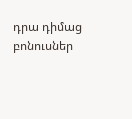դրա դիմաց բոնուսներ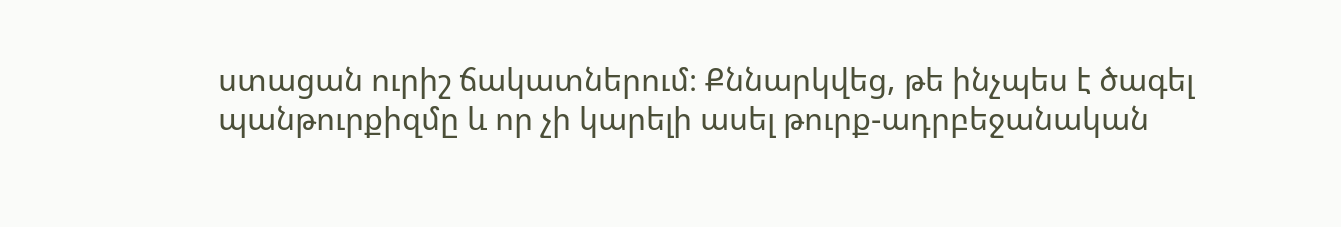ստացան ուրիշ ճակատներում։ Քննարկվեց, թե ինչպես է ծագել պանթուրքիզմը և որ չի կարելի ասել թուրք-ադրբեջանական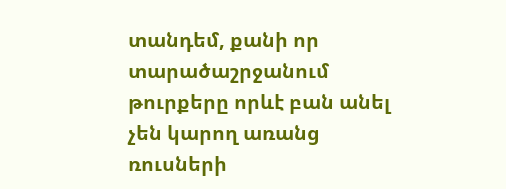տանդեմ, քանի որ տարածաշրջանում թուրքերը որևէ բան անել չեն կարող առանց ռուսների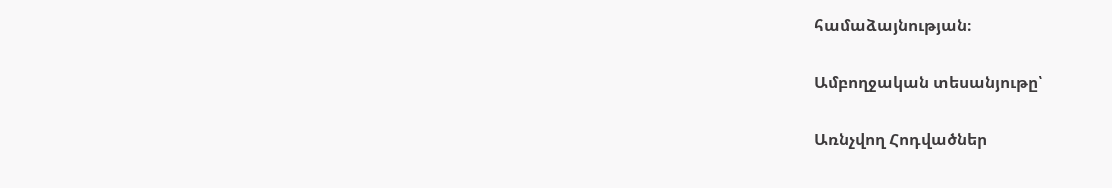համաձայնության։

Ամբողջական տեսանյութը՝

Առնչվող Հոդվածներ